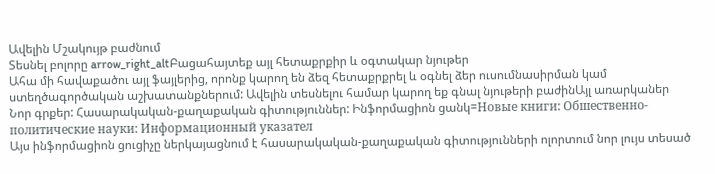Ավելին Մշակույթ բաժնում
Տեսնել բոլորը arrow_right_altԲացահայտեք այլ հետաքրքիր և օգտակար նյութեր
Ահա մի հավաքածու այլ ֆայլերից, որոնք կարող են ձեզ հետաքրքրել և օգնել ձեր ուսումնասիրման կամ ստեղծագործական աշխատանքներում: Ավելին տեսնելու համար կարող եք գնալ նյութերի բաժինԱյլ առարկաներ
Նոր գրքեր: Հասարակական-քաղաքական գիտություններ: Ինֆորմացիոն ցանկ=Новые книги: Обшественно-политические науки: Информационный указател
Այս ինֆորմացիոն ցուցիչը ներկայացնում է հասարակական-քաղաքական գիտությունների ոլորտում նոր լույս տեսած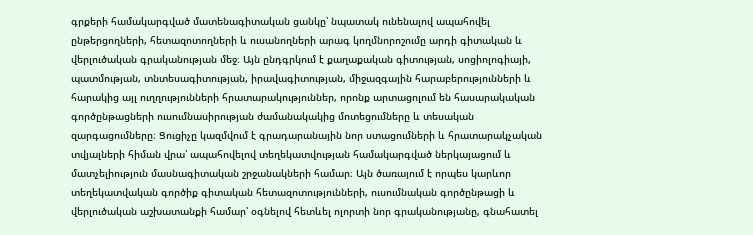գրքերի համակարգված մատենագիտական ցանկը՝ նպատակ ունենալով ապահովել ընթերցողների, հետազոտողների և ուսանողների արագ կողմնորոշումը արդի գիտական և վերլուծական գրականության մեջ։ Այն ընդգրկում է քաղաքական գիտության, սոցիոլոգիայի, պատմության, տնտեսագիտության, իրավագիտության, միջազգային հարաբերությունների և հարակից այլ ուղղությունների հրատարակություններ, որոնք արտացոլում են հասարակական գործընթացների ուսումնասիրության ժամանակակից մոտեցումները և տեսական զարգացումները։ Ցուցիչը կազմվում է գրադարանային նոր ստացումների և հրատարակչական տվյալների հիման վրա՝ ապահովելով տեղեկատվության համակարգված ներկայացում և մատչելիություն մասնագիտական շրջանակների համար։ Այն ծառայում է որպես կարևոր տեղեկատվական գործիք գիտական հետազոտությունների, ուսումնական գործընթացի և վերլուծական աշխատանքի համար՝ օգնելով հետևել ոլորտի նոր գրականությանը, գնահատել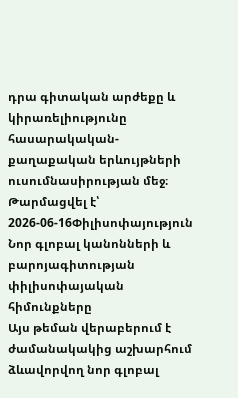դրա գիտական արժեքը և կիրառելիությունը հասարակական-քաղաքական երևույթների ուսումնասիրության մեջ։
Թարմացվել է՝ 2026-06-16Փիլիսոփայություն
Նոր գլոբալ կանոնների և բարոյագիտության փիլիսոփայական հիմունքները
Այս թեման վերաբերում է ժամանակակից աշխարհում ձևավորվող նոր գլոբալ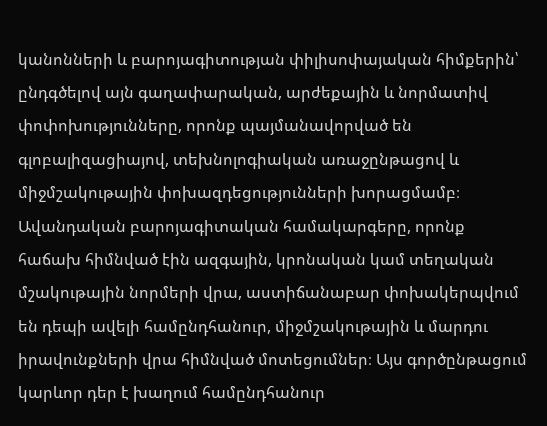կանոնների և բարոյագիտության փիլիսոփայական հիմքերին՝ ընդգծելով այն գաղափարական, արժեքային և նորմատիվ փոփոխությունները, որոնք պայմանավորված են գլոբալիզացիայով, տեխնոլոգիական առաջընթացով և միջմշակութային փոխազդեցությունների խորացմամբ։ Ավանդական բարոյագիտական համակարգերը, որոնք հաճախ հիմնված էին ազգային, կրոնական կամ տեղական մշակութային նորմերի վրա, աստիճանաբար փոխակերպվում են դեպի ավելի համընդհանուր, միջմշակութային և մարդու իրավունքների վրա հիմնված մոտեցումներ։ Այս գործընթացում կարևոր դեր է խաղում համընդհանուր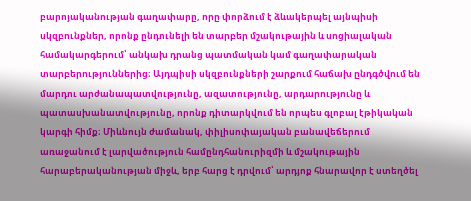բարոյականության գաղափարը, որը փորձում է ձևակերպել այնպիսի սկզբունքներ, որոնք ընդունելի են տարբեր մշակութային և սոցիալական համակարգերում՝ անկախ դրանց պատմական կամ գաղափարական տարբերություններից։ Այդպիսի սկզբունքների շարքում հաճախ ընդգծվում են մարդու արժանապատվությունը, ազատությունը, արդարությունը և պատասխանատվությունը, որոնք դիտարկվում են որպես գլոբալ էթիկական կարգի հիմք։ Միևնույն ժամանակ, փիլիսոփայական բանավեճերում առաջանում է լարվածություն համընդհանուրիզմի և մշակութային հարաբերականության միջև, երբ հարց է դրվում՝ արդյոք հնարավոր է ստեղծել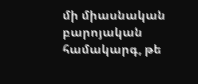մի միասնական բարոյական համակարգ, թե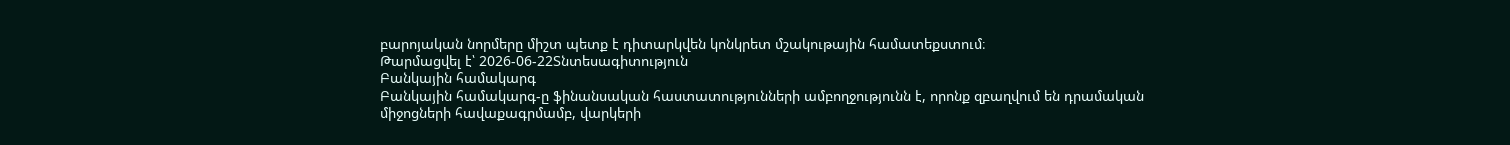բարոյական նորմերը միշտ պետք է դիտարկվեն կոնկրետ մշակութային համատեքստում։
Թարմացվել է՝ 2026-06-22Տնտեսագիտություն
Բանկային համակարգ
Բանկային համակարգ-ը ֆինանսական հաստատությունների ամբողջությունն է, որոնք զբաղվում են դրամական միջոցների հավաքագրմամբ, վարկերի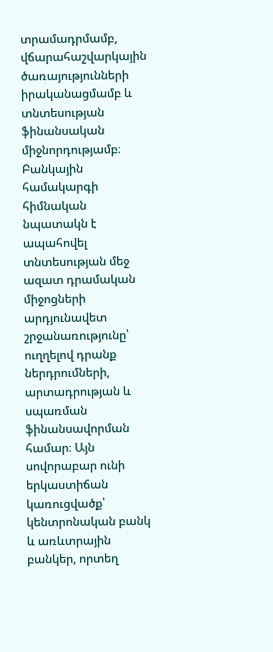տրամադրմամբ, վճարահաշվարկային ծառայությունների իրականացմամբ և տնտեսության ֆինանսական միջնորդությամբ։ Բանկային համակարգի հիմնական նպատակն է ապահովել տնտեսության մեջ ազատ դրամական միջոցների արդյունավետ շրջանառությունը՝ ուղղելով դրանք ներդրումների, արտադրության և սպառման ֆինանսավորման համար։ Այն սովորաբար ունի երկաստիճան կառուցվածք՝ կենտրոնական բանկ և առևտրային բանկեր, որտեղ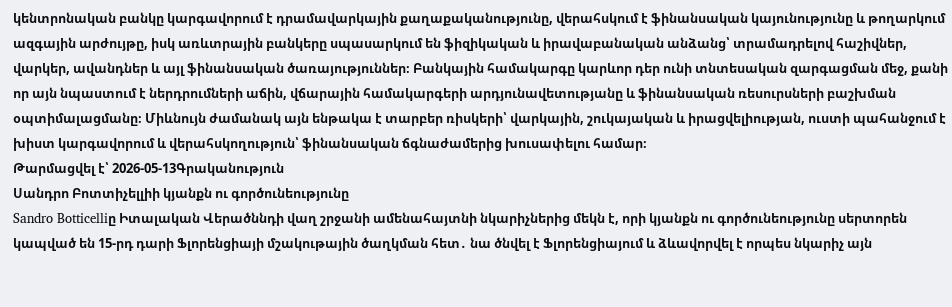կենտրոնական բանկը կարգավորում է դրամավարկային քաղաքականությունը, վերահսկում է ֆինանսական կայունությունը և թողարկում ազգային արժույթը, իսկ առևտրային բանկերը սպասարկում են ֆիզիկական և իրավաբանական անձանց՝ տրամադրելով հաշիվներ, վարկեր, ավանդներ և այլ ֆինանսական ծառայություններ։ Բանկային համակարգը կարևոր դեր ունի տնտեսական զարգացման մեջ, քանի որ այն նպաստում է ներդրումների աճին, վճարային համակարգերի արդյունավետությանը և ֆինանսական ռեսուրսների բաշխման օպտիմալացմանը։ Միևնույն ժամանակ այն ենթակա է տարբեր ռիսկերի՝ վարկային, շուկայական և իրացվելիության, ուստի պահանջում է խիստ կարգավորում և վերահսկողություն՝ ֆինանսական ճգնաժամերից խուսափելու համար։
Թարմացվել է՝ 2026-05-13Գրականություն
Սանդրո Բոտտիչելլիի կյանքն ու գործունեությունը
Sandro Botticelliը Իտալական Վերածննդի վաղ շրջանի ամենահայտնի նկարիչներից մեկն է, որի կյանքն ու գործունեությունը սերտորեն կապված են 15-րդ դարի Ֆլորենցիայի մշակութային ծաղկման հետ․ նա ծնվել է Ֆլորենցիայում և ձևավորվել է որպես նկարիչ այն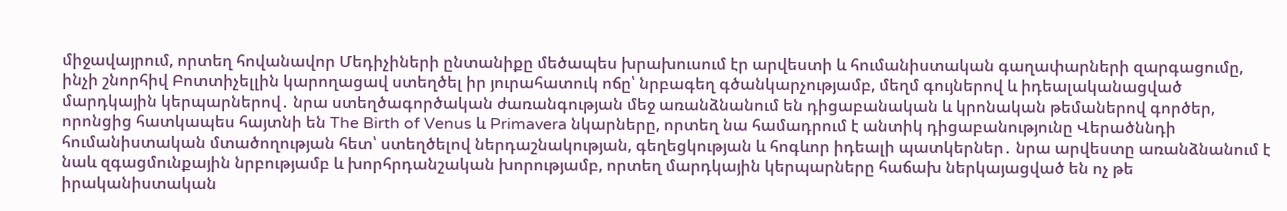միջավայրում, որտեղ հովանավոր Մեդիչիների ընտանիքը մեծապես խրախուսում էր արվեստի և հումանիստական գաղափարների զարգացումը, ինչի շնորհիվ Բոտտիչելլին կարողացավ ստեղծել իր յուրահատուկ ոճը՝ նրբագեղ գծանկարչությամբ, մեղմ գույներով և իդեալականացված մարդկային կերպարներով․ նրա ստեղծագործական ժառանգության մեջ առանձնանում են դիցաբանական և կրոնական թեմաներով գործեր, որոնցից հատկապես հայտնի են The Birth of Venus և Primavera նկարները, որտեղ նա համադրում է անտիկ դիցաբանությունը Վերածննդի հումանիստական մտածողության հետ՝ ստեղծելով ներդաշնակության, գեղեցկության և հոգևոր իդեալի պատկերներ․ նրա արվեստը առանձնանում է նաև զգացմունքային նրբությամբ և խորհրդանշական խորությամբ, որտեղ մարդկային կերպարները հաճախ ներկայացված են ոչ թե իրականիստական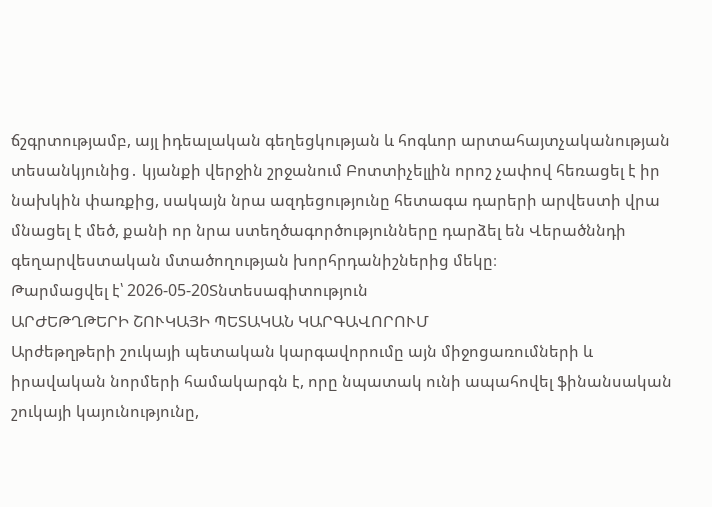ճշգրտությամբ, այլ իդեալական գեղեցկության և հոգևոր արտահայտչականության տեսանկյունից․ կյանքի վերջին շրջանում Բոտտիչելլին որոշ չափով հեռացել է իր նախկին փառքից, սակայն նրա ազդեցությունը հետագա դարերի արվեստի վրա մնացել է մեծ, քանի որ նրա ստեղծագործությունները դարձել են Վերածննդի գեղարվեստական մտածողության խորհրդանիշներից մեկը։
Թարմացվել է՝ 2026-05-20Տնտեսագիտություն
ԱՐԺԵԹՂԹԵՐԻ ՇՈՒԿԱՅԻ ՊԵՏԱԿԱՆ ԿԱՐԳԱՎՈՐՈՒՄ
Արժեթղթերի շուկայի պետական կարգավորումը այն միջոցառումների և իրավական նորմերի համակարգն է, որը նպատակ ունի ապահովել ֆինանսական շուկայի կայունությունը,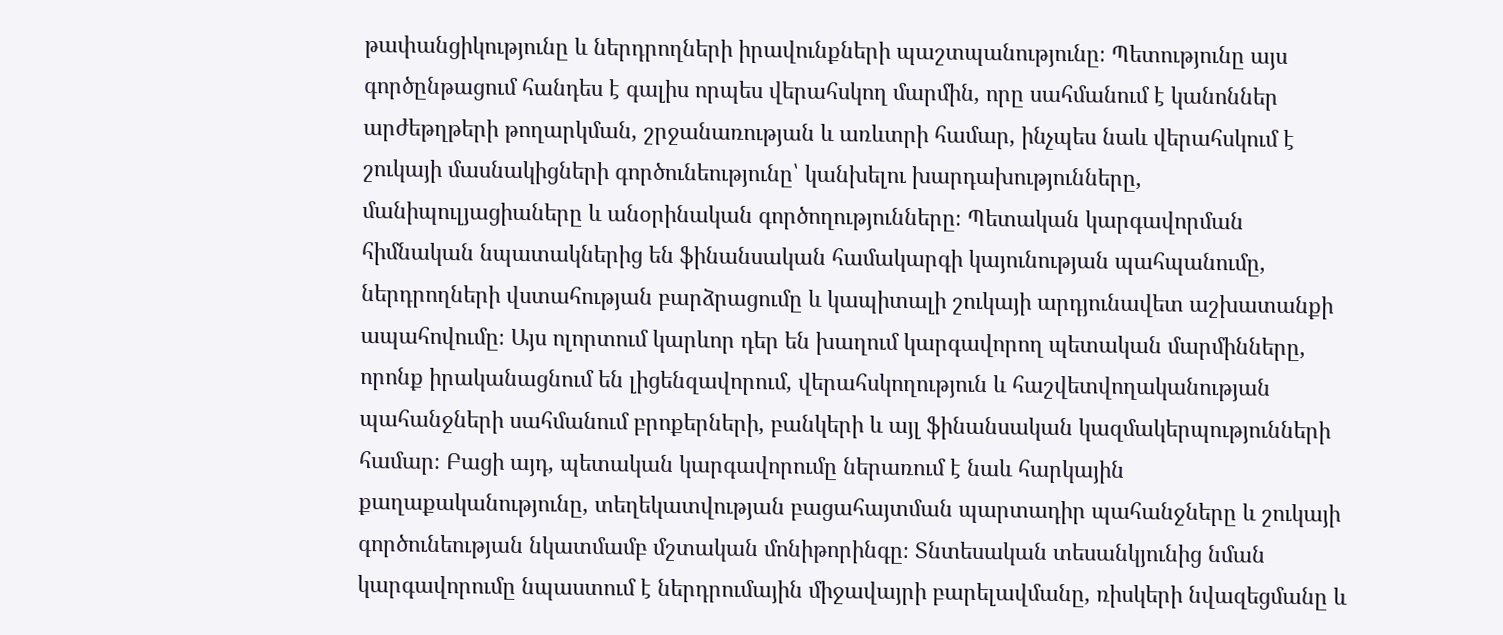թափանցիկությունը և ներդրողների իրավունքների պաշտպանությունը։ Պետությունը այս գործընթացում հանդես է գալիս որպես վերահսկող մարմին, որը սահմանում է կանոններ արժեթղթերի թողարկման, շրջանառության և առևտրի համար, ինչպես նաև վերահսկում է շուկայի մասնակիցների գործունեությունը՝ կանխելու խարդախությունները, մանիպուլյացիաները և անօրինական գործողությունները։ Պետական կարգավորման հիմնական նպատակներից են ֆինանսական համակարգի կայունության պահպանումը, ներդրողների վստահության բարձրացումը և կապիտալի շուկայի արդյունավետ աշխատանքի ապահովումը։ Այս ոլորտում կարևոր դեր են խաղում կարգավորող պետական մարմինները, որոնք իրականացնում են լիցենզավորում, վերահսկողություն և հաշվետվողականության պահանջների սահմանում բրոքերների, բանկերի և այլ ֆինանսական կազմակերպությունների համար։ Բացի այդ, պետական կարգավորումը ներառում է նաև հարկային քաղաքականությունը, տեղեկատվության բացահայտման պարտադիր պահանջները և շուկայի գործունեության նկատմամբ մշտական մոնիթորինգը։ Տնտեսական տեսանկյունից նման կարգավորումը նպաստում է ներդրումային միջավայրի բարելավմանը, ռիսկերի նվազեցմանը և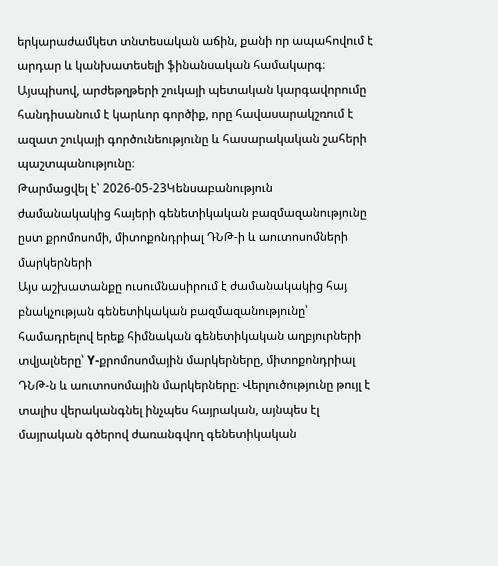երկարաժամկետ տնտեսական աճին, քանի որ ապահովում է արդար և կանխատեսելի ֆինանսական համակարգ։ Այսպիսով, արժեթղթերի շուկայի պետական կարգավորումը հանդիսանում է կարևոր գործիք, որը հավասարակշռում է ազատ շուկայի գործունեությունը և հասարակական շահերի պաշտպանությունը։
Թարմացվել է՝ 2026-05-23Կենսաբանություն
ժամանակակից հայերի գենետիկական բազմազանությունը ըստ քրոմոսոմի, միտոքոնդրիալ ԴՆԹ-ի և աուտոսոմների մարկերների
Այս աշխատանքը ուսումնասիրում է ժամանակակից հայ բնակչության գենետիկական բազմազանությունը՝ համադրելով երեք հիմնական գենետիկական աղբյուրների տվյալները՝ Y-քրոմոսոմային մարկերները, միտոքոնդրիալ ԴՆԹ-ն և աուտոսոմային մարկերները։ Վերլուծությունը թույլ է տալիս վերականգնել ինչպես հայրական, այնպես էլ մայրական գծերով ժառանգվող գենետիկական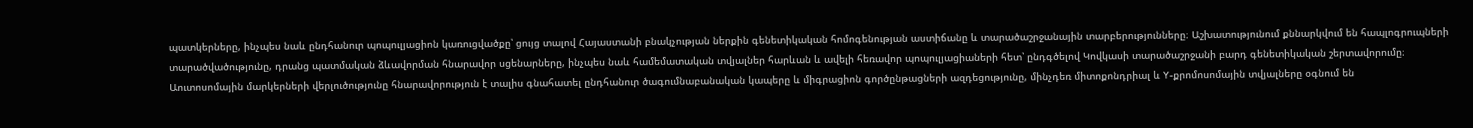պատկերները, ինչպես նաև ընդհանուր պոպուլյացիոն կառուցվածքը՝ ցույց տալով Հայաստանի բնակչության ներքին գենետիկական հոմոգենության աստիճանը և տարածաշրջանային տարբերությունները։ Աշխատությունում քննարկվում են հապլոգրուպների տարածվածությունը, դրանց պատմական ձևավորման հնարավոր սցենարները, ինչպես նաև համեմատական տվյալներ հարևան և ավելի հեռավոր պոպուլյացիաների հետ՝ ընդգծելով Կովկասի տարածաշրջանի բարդ գենետիկական շերտավորումը։ Աուտոսոմային մարկերների վերլուծությունը հնարավորություն է տալիս գնահատել ընդհանուր ծագումնաբանական կապերը և միգրացիոն գործընթացների ազդեցությունը, մինչդեռ միտոքոնդրիալ և Y-քրոմոսոմային տվյալները օգնում են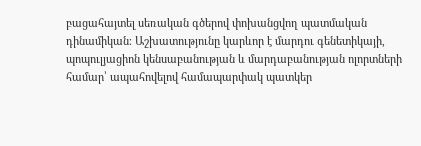բացահայտել սեռական գծերով փոխանցվող պատմական դինամիկան։ Աշխատությունը կարևոր է մարդու գենետիկայի, պոպուլյացիոն կենսաբանության և մարդաբանության ոլորտների համար՝ ապահովելով համապարփակ պատկեր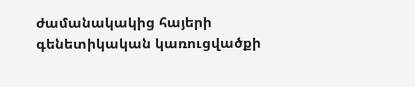ժամանակակից հայերի գենետիկական կառուցվածքի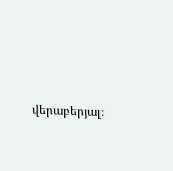վերաբերյալ։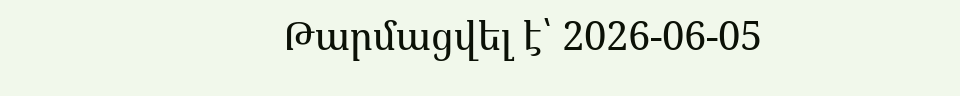Թարմացվել է՝ 2026-06-05